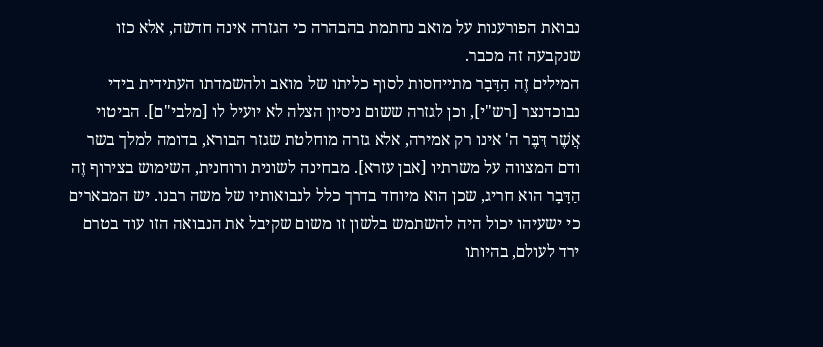נבואת הפורענות על מואב נחתמת בהבהרה כי הגזרה אינה חדשה, אלא כזו שנקבעה זה מכבר.
המילים זֶה הַדָּבָר מתייחסות לסוף כליתו של מואב ולהשמדתו העתידית בידי נבוכדנצר [רש"י], וכן לגזרה ששום ניסיון הצלה לא יועיל לו [מלבי"ם]. הביטוי אֲשֶׁר דִּבֶּר ה' אינו רק אמירה, אלא גזרה מוחלטת שגזר הבורא, בדומה למלך בשר ודם המצווה על משרתיו [אבן עזרא]. מבחינה לשונית ורוחנית, השימוש בצירוף זֶה הַדָּבָר הוא חריג, שכן הוא מיוחד בדרך כלל לנבואותיו של משה רבנו. יש המבארים כי ישעיהו יכול היה להשתמש בלשון זו משום שקיבל את הנבואה הזו עוד בטרם ירד לעולם, בהיותו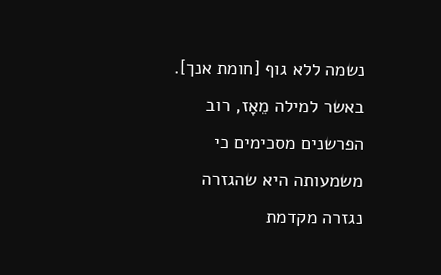נשמה ללא גוף [חומת אנך].
באשר למילה מֵאָז, רוב הפרשנים מסכימים כי משמעותה היא שהגזרה נגזרה מקדמת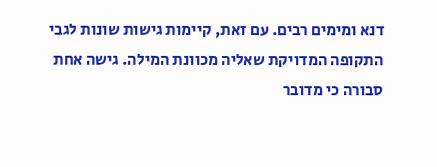דנא ומימים רבים. עם זאת, קיימות גישות שונות לגבי התקופה המדויקת שאליה מכוונת המילה. גישה אחת סבורה כי מדובר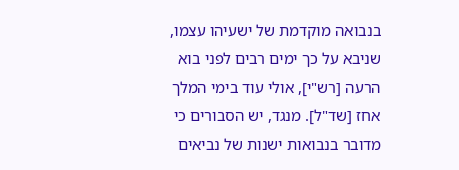בנבואה מוקדמת של ישעיהו עצמו, שניבא על כך ימים רבים לפני בוא הרעה [רש"י], אולי עוד בימי המלך אחז [שד"ל]. מנגד, יש הסבורים כי מדובר בנבואות ישנות של נביאים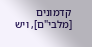קדמונים [מלבי"ם], ויש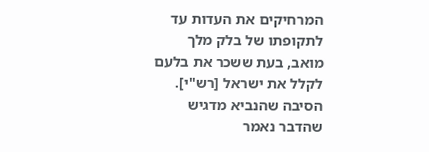המרחיקים את העדות עד לתקופתו של בלק מלך מואב, בעת ששכר את בלעם לקלל את ישראל [רש"י]. הסיבה שהנביא מדגיש שהדבר נאמר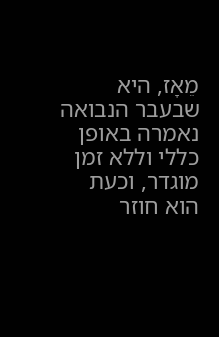מֵאָז, היא שבעבר הנבואה נאמרה באופן כללי וללא זמן מוגדר, וכעת הוא חוזר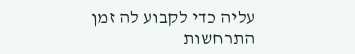עליה כדי לקבוע לה זמן התרחשות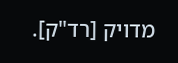מדויק [רד"ק].